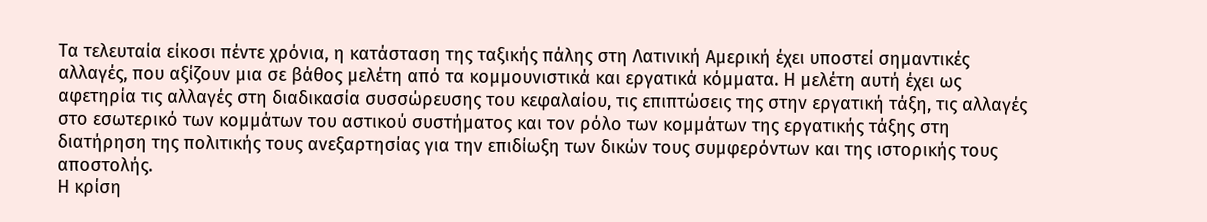Τα τελευταία είκοσι πέντε χρόνια, η κατάσταση της ταξικής πάλης στη Λατινική Αμερική έχει υποστεί σημαντικές αλλαγές, που αξίζουν μια σε βάθος μελέτη από τα κομμουνιστικά και εργατικά κόμματα. Η μελέτη αυτή έχει ως αφετηρία τις αλλαγές στη διαδικασία συσσώρευσης του κεφαλαίου, τις επιπτώσεις της στην εργατική τάξη, τις αλλαγές στο εσωτερικό των κομμάτων του αστικού συστήματος και τον ρόλο των κομμάτων της εργατικής τάξης στη διατήρηση της πολιτικής τους ανεξαρτησίας για την επιδίωξη των δικών τους συμφερόντων και της ιστορικής τους αποστολής.
Η κρίση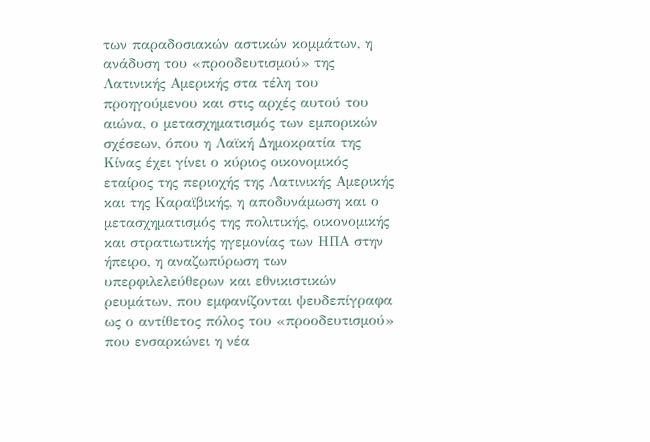των παραδοσιακών αστικών κομμάτων, η ανάδυση του «προοδευτισμού» της Λατινικής Αμερικής στα τέλη του προηγούμενου και στις αρχές αυτού του αιώνα, ο μετασχηματισμός των εμπορικών σχέσεων, όπου η Λαϊκή Δημοκρατία της Κίνας έχει γίνει ο κύριος οικονομικός εταίρος της περιοχής της Λατινικής Αμερικής και της Καραϊβικής, η αποδυνάμωση και ο μετασχηματισμός της πολιτικής, οικονομικής και στρατιωτικής ηγεμονίας των ΗΠΑ στην ήπειρο, η αναζωπύρωση των υπερφιλελεύθερων και εθνικιστικών ρευμάτων, που εμφανίζονται ψευδεπίγραφα ως ο αντίθετος πόλος του «προοδευτισμού» που ενσαρκώνει η νέα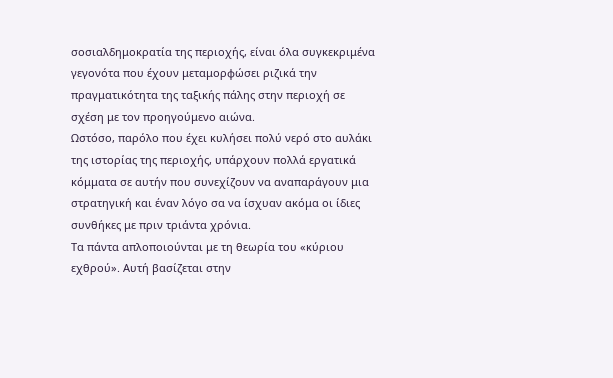σοσιαλδημοκρατία της περιοχής, είναι όλα συγκεκριμένα γεγονότα που έχουν μεταμορφώσει ριζικά την πραγματικότητα της ταξικής πάλης στην περιοχή σε σχέση με τον προηγούμενο αιώνα.
Ωστόσο, παρόλο που έχει κυλήσει πολύ νερό στο αυλάκι της ιστορίας της περιοχής, υπάρχουν πολλά εργατικά κόμματα σε αυτήν που συνεχίζουν να αναπαράγουν μια στρατηγική και έναν λόγο σα να ίσχυαν ακόμα οι ίδιες συνθήκες με πριν τριάντα χρόνια.
Τα πάντα απλοποιούνται με τη θεωρία του «κύριου εχθρού». Αυτή βασίζεται στην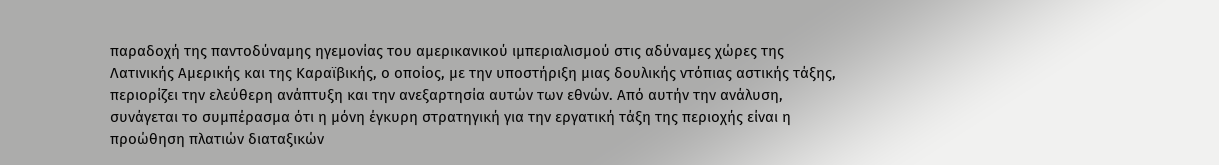παραδοχή της παντοδύναμης ηγεμονίας του αμερικανικού ιμπεριαλισμού στις αδύναμες χώρες της Λατινικής Αμερικής και της Καραϊβικής, ο οποίος, με την υποστήριξη μιας δουλικής ντόπιας αστικής τάξης, περιορίζει την ελεύθερη ανάπτυξη και την ανεξαρτησία αυτών των εθνών. Από αυτήν την ανάλυση, συνάγεται το συμπέρασμα ότι η μόνη έγκυρη στρατηγική για την εργατική τάξη της περιοχής είναι η προώθηση πλατιών διαταξικών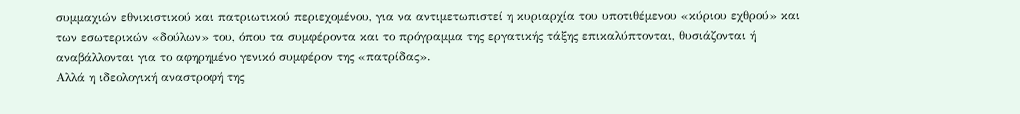συμμαχιών εθνικιστικού και πατριωτικού περιεχομένου, για να αντιμετωπιστεί η κυριαρχία του υποτιθέμενου «κύριου εχθρού» και των εσωτερικών «δούλων» του, όπου τα συμφέροντα και το πρόγραμμα της εργατικής τάξης επικαλύπτονται, θυσιάζονται ή αναβάλλονται για το αφηρημένο γενικό συμφέρον της «πατρίδας».
Αλλά η ιδεολογική αναστροφή της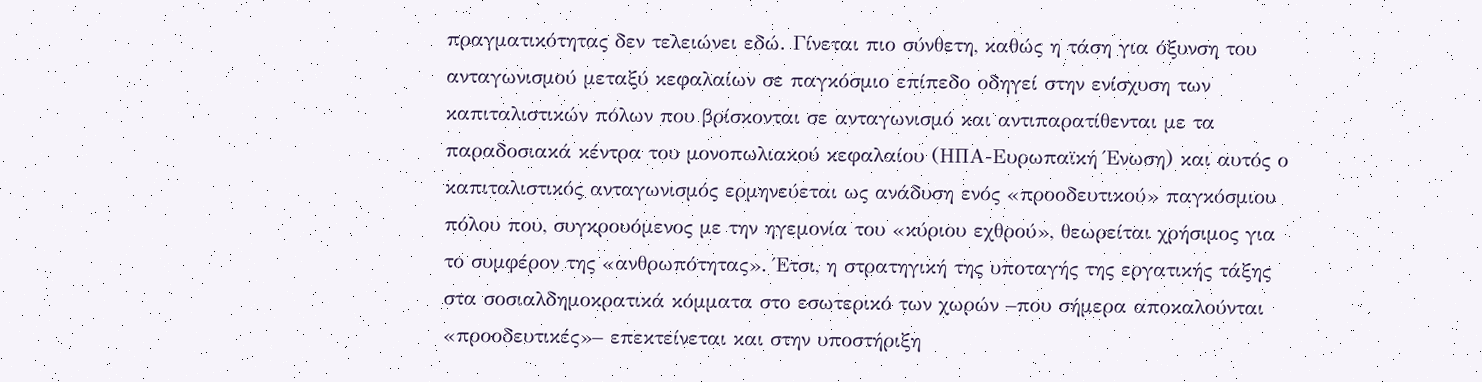πραγματικότητας δεν τελειώνει εδώ. Γίνεται πιο σύνθετη, καθώς η τάση για όξυνση του ανταγωνισμού μεταξύ κεφαλαίων σε παγκόσμιο επίπεδο οδηγεί στην ενίσχυση των καπιταλιστικών πόλων που βρίσκονται σε ανταγωνισμό και αντιπαρατίθενται με τα παραδοσιακά κέντρα του μονοπωλιακού κεφαλαίου (ΗΠΑ-Ευρωπαϊκή Ένωση) και αυτός ο καπιταλιστικός ανταγωνισμός ερμηνεύεται ως ανάδυση ενός «προοδευτικού» παγκόσμιου πόλου που, συγκρουόμενος με την ηγεμονία του «κύριου εχθρού», θεωρείται χρήσιμος για το συμφέρον της «ανθρωπότητας». Έτσι, η στρατηγική της υποταγής της εργατικής τάξης στα σοσιαλδημοκρατικά κόμματα στο εσωτερικό των χωρών –που σήμερα αποκαλούνται «προοδευτικές»– επεκτείνεται και στην υποστήριξη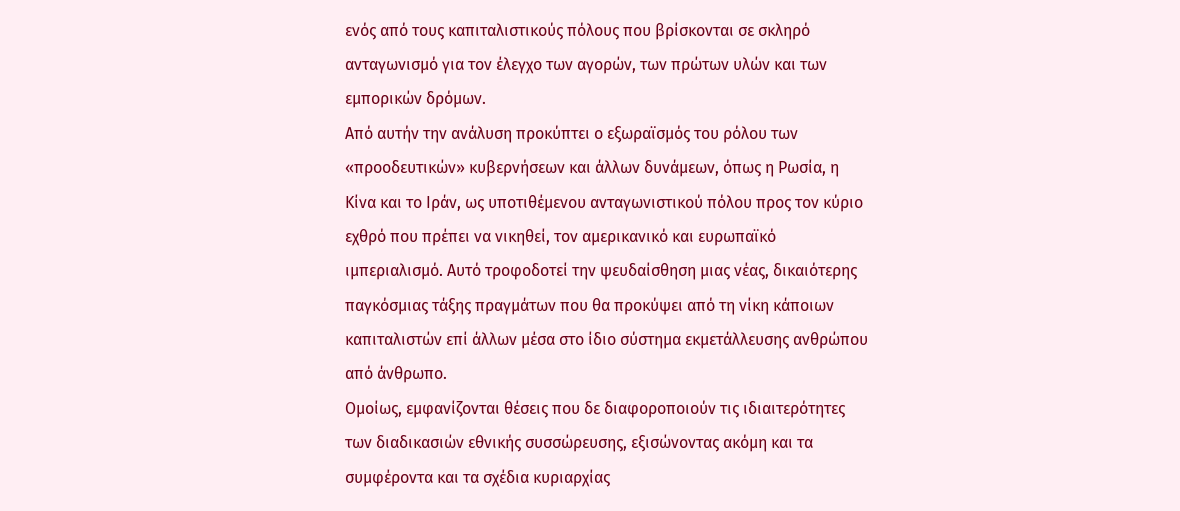ενός από τους καπιταλιστικούς πόλους που βρίσκονται σε σκληρό ανταγωνισμό για τον έλεγχο των αγορών, των πρώτων υλών και των εμπορικών δρόμων.
Από αυτήν την ανάλυση προκύπτει ο εξωραϊσμός του ρόλου των «προοδευτικών» κυβερνήσεων και άλλων δυνάμεων, όπως η Ρωσία, η Κίνα και το Ιράν, ως υποτιθέμενου ανταγωνιστικού πόλου προς τον κύριο εχθρό που πρέπει να νικηθεί, τον αμερικανικό και ευρωπαϊκό ιμπεριαλισμό. Αυτό τροφοδοτεί την ψευδαίσθηση μιας νέας, δικαιότερης παγκόσμιας τάξης πραγμάτων που θα προκύψει από τη νίκη κάποιων καπιταλιστών επί άλλων μέσα στο ίδιο σύστημα εκμετάλλευσης ανθρώπου από άνθρωπο.
Ομοίως, εμφανίζονται θέσεις που δε διαφοροποιούν τις ιδιαιτερότητες των διαδικασιών εθνικής συσσώρευσης, εξισώνοντας ακόμη και τα συμφέροντα και τα σχέδια κυριαρχίας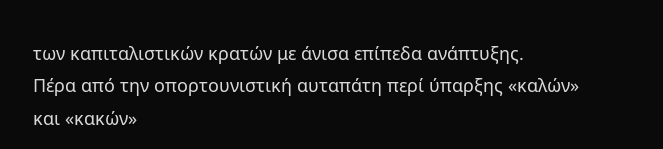των καπιταλιστικών κρατών με άνισα επίπεδα ανάπτυξης.
Πέρα από την οπορτουνιστική αυταπάτη περί ύπαρξης «καλών» και «κακών»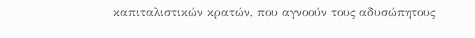καπιταλιστικών κρατών, που αγνοούν τους αδυσώπητους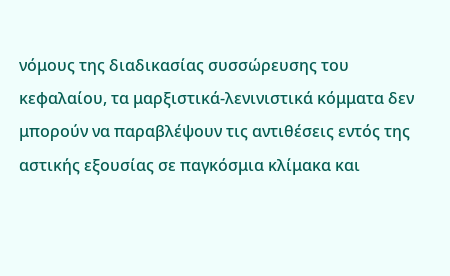νόμους της διαδικασίας συσσώρευσης του κεφαλαίου, τα μαρξιστικά-λενινιστικά κόμματα δεν μπορούν να παραβλέψουν τις αντιθέσεις εντός της αστικής εξουσίας σε παγκόσμια κλίμακα και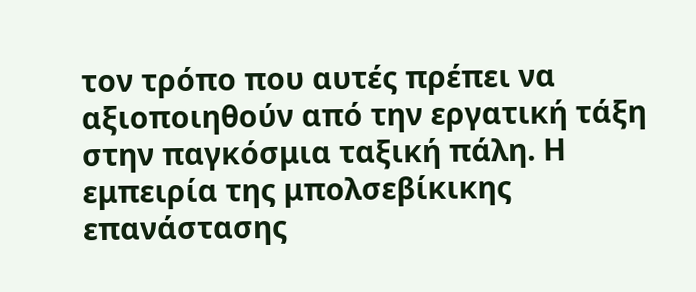τον τρόπο που αυτές πρέπει να αξιοποιηθούν από την εργατική τάξη στην παγκόσμια ταξική πάλη. Η εμπειρία της μπολσεβίκικης επανάστασης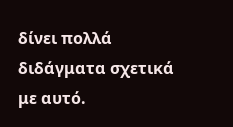δίνει πολλά διδάγματα σχετικά με αυτό.